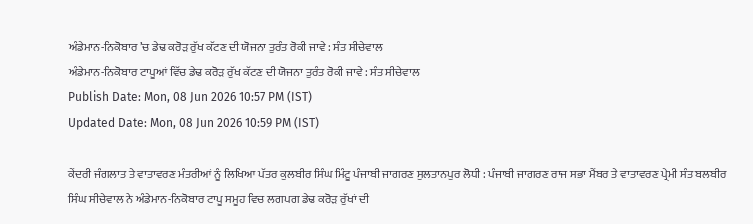ਅੰਡੇਮਾਨ-ਨਿਕੋਬਾਰ ’ਚ ਡੇਢ ਕਰੋੜ ਰੁੱਖ ਕੱਟਣ ਦੀ ਯੋਜਨਾ ਤੁਰੰਤ ਰੋਕੀ ਜਾਵੇ : ਸੰਤ ਸੀਚੇਵਾਲ
ਅੰਡੇਮਾਨ-ਨਿਕੋਬਾਰ ਟਾਪੂਆਂ ਵਿੱਚ ਡੇਢ ਕਰੋੜ ਰੁੱਖ ਕੱਟਣ ਦੀ ਯੋਜਨਾ ਤੁਰੰਤ ਰੋਕੀ ਜਾਵੇ : ਸੰਤ ਸੀਚੇਵਾਲ
Publish Date: Mon, 08 Jun 2026 10:57 PM (IST)
Updated Date: Mon, 08 Jun 2026 10:59 PM (IST)

ਕੇਂਦਰੀ ਜੰਗਲਾਤ ਤੇ ਵਾਤਾਵਰਣ ਮੰਤਰੀਆਂ ਨੂੰ ਲਿਖਿਆ ਪੱਤਰ ਕੁਲਬੀਰ ਸਿੰਘ ਮਿੰਟੂ ਪੰਜਾਬੀ ਜਾਗਰਣ ਸੁਲਤਾਨਪੁਰ ਲੋਧੀ : ਪੰਜਾਬੀ ਜਾਗਰਣ ਰਾਜ ਸਭਾ ਮੈਂਬਰ ਤੇ ਵਾਤਾਵਰਣ ਪ੍ਰੇਮੀ ਸੰਤ ਬਲਬੀਰ ਸਿੰਘ ਸੀਚੇਵਾਲ ਨੇ ਅੰਡੇਮਾਨ-ਨਿਕੋਬਾਰ ਟਾਪੂ ਸਮੂਹ ਵਿਚ ਲਗਪਗ ਡੇਢ ਕਰੋੜ ਰੁੱਖਾਂ ਦੀ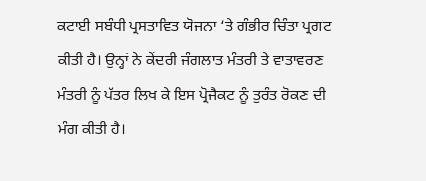ਕਟਾਈ ਸਬੰਧੀ ਪ੍ਰਸਤਾਵਿਤ ਯੋਜਨਾ ‘ਤੇ ਗੰਭੀਰ ਚਿੰਤਾ ਪ੍ਰਗਟ ਕੀਤੀ ਹੈ। ਉਨ੍ਹਾਂ ਨੇ ਕੇਂਦਰੀ ਜੰਗਲਾਤ ਮੰਤਰੀ ਤੇ ਵਾਤਾਵਰਣ ਮੰਤਰੀ ਨੂੰ ਪੱਤਰ ਲਿਖ ਕੇ ਇਸ ਪ੍ਰੋਜੈਕਟ ਨੂੰ ਤੁਰੰਤ ਰੋਕਣ ਦੀ ਮੰਗ ਕੀਤੀ ਹੈ।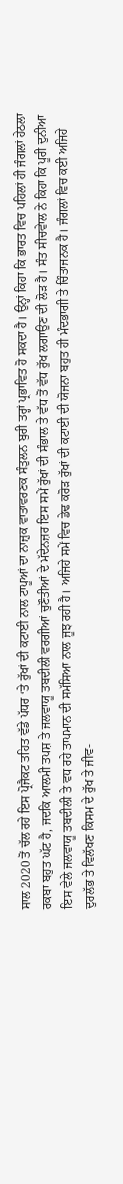ਸਾਲ 2020 ਤੋਂ ਚੱਲ ਰਹੇ ਇਸ ਪ੍ਰੋਜੈਕਟ ਤਹਿਤ ਵੱਡੇ ਪੱਧਰ ‘ਤੇ ਰੁੱਖਾਂ ਦੀ ਕਟਾਈ ਨਾਲ ਟਾਪੂਆਂ ਦਾ ਨਾਜ਼ੁਕ ਵਾਤਾਵਰਣਕ ਸੰਤੁਲਨ ਬੁਰੀ ਤਰ੍ਹਾਂ ਪ੍ਰਭਾਵਿਤ ਹੋ ਸਕਦਾ ਹੈ। ਉਨ੍ਹਾਂ ਕਿਹਾ ਕਿ ਭਾਰਤ ਵਿਚ ਪਹਿਲਾਂ ਹੀ ਜੰਗਲਾਂ ਹੇਠਲਾ ਰਕਬਾ ਬਹੁਤ ਘੱਟ ਹੈ, ਜਦਕਿ ਆਲਮੀ ਤਪਸ਼ ਤੇ ਜਲਵਾਯੂ ਤਬਦੀਲੀ ਵਰਗੀਆਂ ਚੁਣੌਤੀਆਂ ਦੇ ਮੱਦੇਨਜ਼ਰ ਇਸ ਸਮੇਂ ਰੁੱਖਾਂ ਦੀ ਸੰਭਾਲ ਤੇ ਵੱਧ ਤੋਂ ਵੱਧ ਰੁੱਖ ਲਗਾਉਣ ਦੀ ਲੋੜ ਹੈ। ਸੰਤ ਸੀਚਵੇਾਲ ਨੇ ਕਿਹਾ ਕਿ ਪੂਰੀ ਦੁਨੀਆ ਇਸ ਵੇਲੇ ਜਲਵਾਯੂ ਤਬਦੀਲੀ ਤੇ ਵਧ ਰਹੇ ਤਾਪਮਾਨ ਦੀ ਸਮੱਸਿਆ ਨਾਲ ਜੂਝ ਰਹੀ ਹੈ। ਅਜਿਹੇ ਸਮੇਂ ਵਿਚ ਡੇਢ ਕਰੋੜ ਰੁੱਖਾਂ ਦੀ ਕਟਾਈ ਦੀ ਯੋਜਨਾ ਬਹੁਤ ਹੀ ਮੰਦਭਾਗੀ ਤੇ ਚਿੰਤਾਜਨਕ ਹੈ। ਜੰਗਲਾਂ ਵਿਚ ਕਈ ਅਜਿਹੇ ਦੁਰਲੱਭ ਤੇ ਵਿਲੱਖਣ ਕਿਸਮ ਦੇ ਰੁੱਖ ਤੇ ਜੀਵ-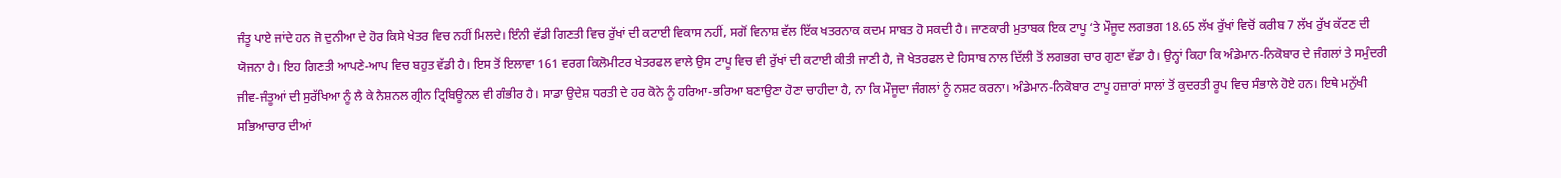ਜੰਤੂ ਪਾਏ ਜਾਂਦੇ ਹਨ ਜੋ ਦੁਨੀਆ ਦੇ ਹੋਰ ਕਿਸੇ ਖੇਤਰ ਵਿਚ ਨਹੀਂ ਮਿਲਦੇ। ਇੰਨੀ ਵੱਡੀ ਗਿਣਤੀ ਵਿਚ ਰੁੱਖਾਂ ਦੀ ਕਟਾਈ ਵਿਕਾਸ ਨਹੀਂ, ਸਗੋਂ ਵਿਨਾਸ਼ ਵੱਲ ਇੱਕ ਖਤਰਨਾਕ ਕਦਮ ਸਾਬਤ ਹੋ ਸਕਦੀ ਹੈ। ਜਾਣਕਾਰੀ ਮੁਤਾਬਕ ਇਕ ਟਾਪੂ ‘ਤੇ ਮੌਜੂਦ ਲਗਭਗ 18.65 ਲੱਖ ਰੁੱਖਾਂ ਵਿਚੋਂ ਕਰੀਬ 7 ਲੱਖ ਰੁੱਖ ਕੱਟਣ ਦੀ ਯੋਜਨਾ ਹੈ। ਇਹ ਗਿਣਤੀ ਆਪਣੇ-ਆਪ ਵਿਚ ਬਹੁਤ ਵੱਡੀ ਹੈ। ਇਸ ਤੋਂ ਇਲਾਵਾ 161 ਵਰਗ ਕਿਲੋਮੀਟਰ ਖੇਤਰਫਲ ਵਾਲੇ ਉਸ ਟਾਪੂ ਵਿਚ ਵੀ ਰੁੱਖਾਂ ਦੀ ਕਟਾਈ ਕੀਤੀ ਜਾਣੀ ਹੈ, ਜੋ ਖੇਤਰਫਲ ਦੇ ਹਿਸਾਬ ਨਾਲ ਦਿੱਲੀ ਤੋਂ ਲਗਭਗ ਚਾਰ ਗੁਣਾ ਵੱਡਾ ਹੈ। ਉਨ੍ਹਾਂ ਕਿਹਾ ਕਿ ਅੰਡੇਮਾਨ-ਨਿਕੋਬਾਰ ਦੇ ਜੰਗਲਾਂ ਤੇ ਸਮੁੰਦਰੀ ਜੀਵ-ਜੰਤੂਆਂ ਦੀ ਸੁਰੱਖਿਆ ਨੂੰ ਲੈ ਕੇ ਨੈਸ਼ਨਲ ਗ੍ਰੀਨ ਟ੍ਰਿਬਿਊਨਲ ਵੀ ਗੰਭੀਰ ਹੈ। ਸਾਡਾ ਉਦੇਸ਼ ਧਰਤੀ ਦੇ ਹਰ ਕੋਨੇ ਨੂੰ ਹਰਿਆ-ਭਰਿਆ ਬਣਾਉਣਾ ਹੋਣਾ ਚਾਹੀਦਾ ਹੈ, ਨਾ ਕਿ ਮੌਜੂਦਾ ਜੰਗਲਾਂ ਨੂੰ ਨਸ਼ਟ ਕਰਨਾ। ਅੰਡੇਮਾਨ-ਨਿਕੋਬਾਰ ਟਾਪੂ ਹਜ਼ਾਰਾਂ ਸਾਲਾਂ ਤੋਂ ਕੁਦਰਤੀ ਰੂਪ ਵਿਚ ਸੰਭਾਲੇ ਹੋਏ ਹਨ। ਇਥੇ ਮਨੁੱਖੀ ਸਭਿਆਚਾਰ ਦੀਆਂ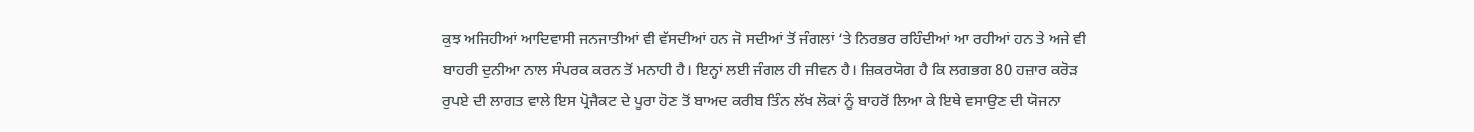ਕੁਝ ਅਜਿਹੀਆਂ ਆਦਿਵਾਸੀ ਜਨਜਾਤੀਆਂ ਵੀ ਵੱਸਦੀਆਂ ਹਨ ਜੋ ਸਦੀਆਂ ਤੋਂ ਜੰਗਲਾਂ ‘ਤੇ ਨਿਰਭਰ ਰਹਿੰਦੀਆਂ ਆ ਰਹੀਆਂ ਹਨ ਤੇ ਅਜੇ ਵੀ ਬਾਹਰੀ ਦੁਨੀਆ ਨਾਲ ਸੰਪਰਕ ਕਰਨ ਤੋਂ ਮਨਾਹੀ ਹੈ। ਇਨ੍ਹਾਂ ਲਈ ਜੰਗਲ ਹੀ ਜੀਵਨ ਹੈ। ਜ਼ਿਕਰਯੋਗ ਹੈ ਕਿ ਲਗਭਗ 80 ਹਜ਼ਾਰ ਕਰੋੜ ਰੁਪਏ ਦੀ ਲਾਗਤ ਵਾਲੇ ਇਸ ਪ੍ਰੋਜੈਕਟ ਦੇ ਪੂਰਾ ਹੋਣ ਤੋਂ ਬਾਅਦ ਕਰੀਬ ਤਿੰਨ ਲੱਖ ਲੋਕਾਂ ਨੂੰ ਬਾਹਰੋਂ ਲਿਆ ਕੇ ਇਥੇ ਵਸਾਉਣ ਦੀ ਯੋਜਨਾ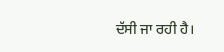ਦੱਸੀ ਜਾ ਰਹੀ ਹੈ।